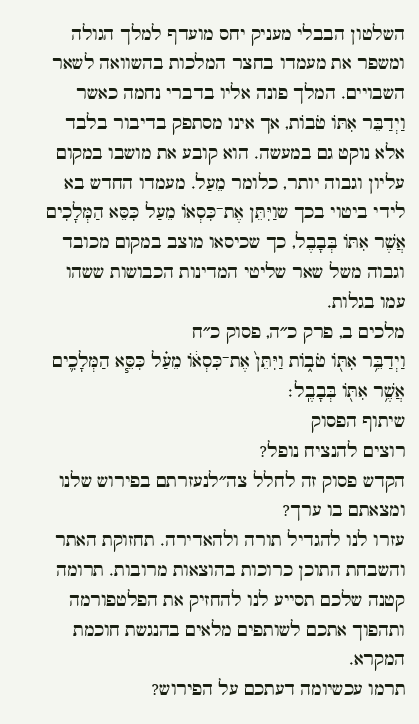השלטון הבבלי מעניק יחס מועדף למלך הגולה ומשפר את מעמדו בחצר המלכות בהשוואה לשאר השבויים. המלך פונה אליו בדברי נחמה כאשר וַיְדַבֵּר אִתּוֹ טֹבוֹת, אך אינו מסתפק בדיבור בלבד אלא נוקט גם במעשה. הוא קובע את מושבו במקום עליון וגבוה יותר, כלומר מֵעַל. מעמדו החדש בא לידי ביטוי בכך שוַיִּתֵּן אֶת־כִּסְאוֹ מֵעַל כִּסֵּא הַמְּלָכִים אֲשֶׁר אִתּוֹ בְּבָבֶל, כך שכיסאו מוצב במקום מכובד וגבוה משל שאר שליטי המדינות הכבושות ששהו עמו בגלות.
מלכים ב, פרק כ״ה, פסוק כ״ח
וַיְדַבֵּ֥ר אִתּ֖וֹ טֹב֑וֹת וַיִּתֵּן֙ אֶת־כִּסְא֔וֹ מֵעַ֗ל כִּסֵּ֧א הַמְּלָכִ֛ים אֲשֶׁ֥ר אִתּ֖וֹ בְּבָבֶֽל׃
שיתוף הפסוק
רוצים להנציח נופל?
הקדש פסוק זה לחלל צה״לנעזרתם בפירוש שלנו ומצאתם בו ערך?
עזרו לנו להגדיל תורה ולהאדירה. תחזוקת האתר והשבחת התוכן כרוכות בהוצאות מרובות. תרומה קטנה שלכם תסייע לנו להחזיק את הפלטפורמה ותהפוך אתכם לשותפים מלאים בהנגשת חוכמת המקרא.
תרמו עכשיומה דעתכם על הפירוש?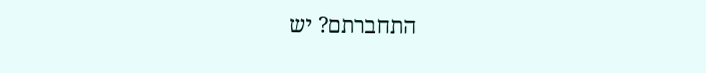התחברתם? יש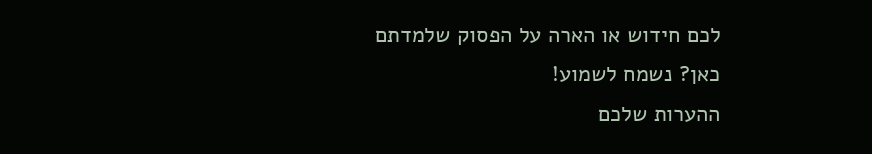לכם חידוש או הארה על הפסוק שלמדתם כאן? נשמח לשמוע!
ההערות שלכם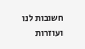חשובות לנו ועוזרות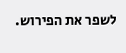לשפר את הפירוש.